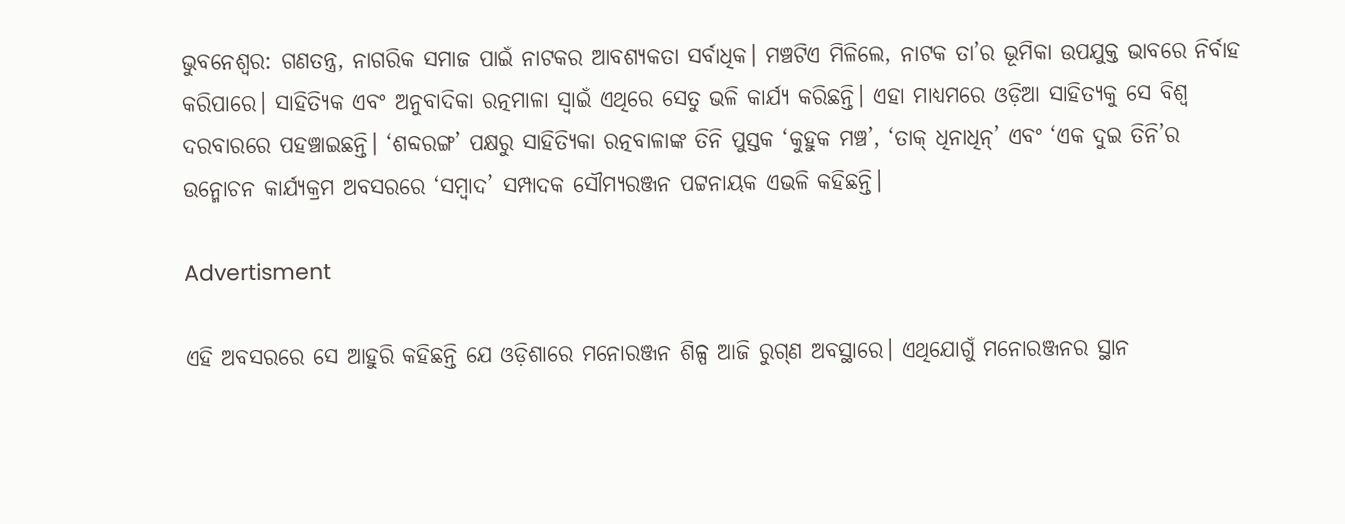ଭୁବନେଶ୍ବର: ଗଣତନ୍ତ୍ର, ନାଗରିକ ସମାଜ ପାଇଁ ନାଟକର ଆବଶ୍ୟକତା ସର୍ବାଧିକ। ମଞ୍ଚଟିଏ ମିଳିଲେ, ନାଟକ ତା’ର ଭୂମିକା ଉପଯୁକ୍ତ ଭାବରେ ନିର୍ବାହ କରିପାରେ। ସାହିତ୍ୟିକ ଏବଂ ଅନୁବାଦିକା ରତ୍ନମାଳା ସ୍ବାଇଁ ଏଥିରେ ସେତୁ ଭଳି କାର୍ଯ୍ୟ କରିଛନ୍ତି। ଏହା ମାଧ୍ୟମରେ ଓଡ଼ିଆ ସାହିତ୍ୟକୁ ସେ ବିଶ୍ବ ଦରବାରରେ ପହଞ୍ଚାଇଛନ୍ତି। ‘ଶବ୍ଦରଙ୍ଗ’ ପକ୍ଷରୁ ସାହିତ୍ୟିକା ରତ୍ନବାଳାଙ୍କ ତିନି ପୁସ୍ତକ ‘କୁହୁକ ମଞ୍ଚ’, ‘ତାକ୍ ଧିନାଧିନ୍‌’ ଏବଂ ‘ଏକ ଦୁଇ ତିନି’ର ଉନ୍ମୋଚନ କାର୍ଯ୍ୟକ୍ରମ ଅବସରରେ ‘ସମ୍ବାଦ’ ସମ୍ପାଦକ ସୌମ୍ୟରଞ୍ଜନ ପଟ୍ଟନାୟକ ଏଭଳି କହିଛନ୍ତି।

Advertisment

ଏହି ଅବସରରେ ସେ ଆହୁରି କହିଛନ୍ତି ଯେ ଓଡ଼ିଶାରେ ମନୋରଞ୍ଜନ ଶିଳ୍ପ ଆଜି ରୁଗ୍‌ଣ ଅବସ୍ଥାରେ। ଏଥିଯୋଗୁଁ ମନୋରଞ୍ଜନର ସ୍ଥାନ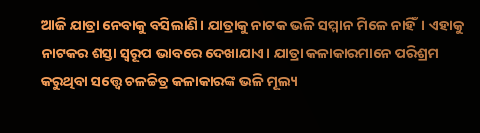ଆଜି ଯାତ୍ରା ନେବାକୁ ବସିଲାଣି। ଯାତ୍ରାକୁ ନାଟକ ଭଳି ସମ୍ମାନ ମିଳେ ନାହିଁ। ଏହାକୁ ନାଟକର ଶସ୍ତା ସ୍ବରୂପ ଭାବରେ ଦେଖାଯାଏ। ଯାତ୍ରା କଳାକାରମାନେ ପରିଶ୍ରମ କରୁଥିବା ସତ୍ତ୍ବେ ଚଳଚ୍ଚିତ୍ର କଳାକାରଙ୍କ ଭଳି ମୂଲ୍ୟ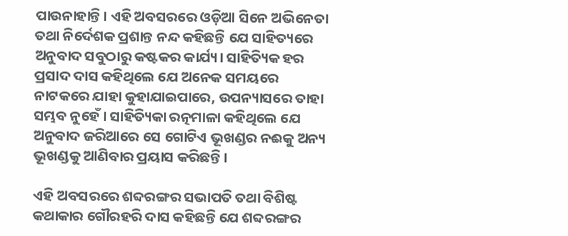ପାଉନାହାନ୍ତି। ଏହି ଅବସରରେ ଓଡ଼ିଆ ସିନେ ଅଭିନେତା ତଥା ନିର୍ଦେଶକ ପ୍ରଶାନ୍ତ ନନ୍ଦ କହିଛନ୍ତି ଯେ ସାହିତ୍ୟରେ ଅନୁବାଦ ସବୁଠାରୁ କଷ୍ଟକର କାର୍ଯ୍ୟ। ସାହିତ୍ୟିକ ହର ପ୍ରସାଦ ଦାସ କହିଥିଲେ ଯେ ଅନେକ ସମୟରେ ନାଟକରେ ଯାହା କୁହାଯାଇପାରେ, ଉପନ୍ୟାସରେ ତାହା ସମ୍ଭବ ନୁହେଁ। ସାହିତ୍ୟିକା ରତ୍ନମାଳା କହିଥିଲେ ଯେ ଅନୁବାଦ ଜରିଆରେ ସେ ଗୋଟିଏ ଭୂଖଣ୍ଡର ନଈକୁ ଅନ୍ୟ ଭୂଖଣ୍ଡକୁ ଆଣିବାର ପ୍ରୟାସ କରିଛନ୍ତି।

ଏହି ଅବସରରେ ଶବ୍ଦରଙ୍ଗର ସଭାପତି ତଥା ବିଶିଷ୍ଟ କଥାକାର ଗୌରହରି ଦାସ କହିଛନ୍ତି ଯେ ଶବ୍ଦରଙ୍ଗର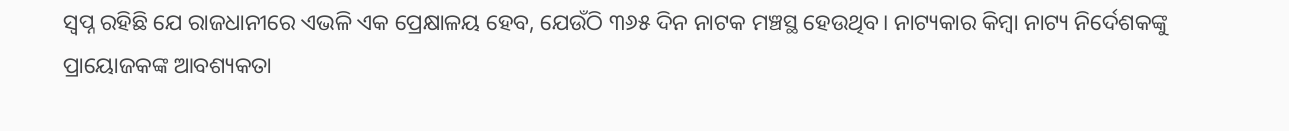ସ୍ବପ୍ନ ରହିଛି ଯେ ରାଜଧାନୀରେ ଏଭଳି ଏକ ପ୍ରେକ୍ଷାଳୟ ହେବ, ଯେଉଁଠି ୩୬୫ ଦିନ ନାଟକ ମଞ୍ଚସ୍ଥ ହେଉଥିବ। ନାଟ୍ୟକାର କିମ୍ବା ନାଟ୍ୟ ନିର୍ଦେଶକଙ୍କୁ ପ୍ରାୟୋଜକଙ୍କ ଆବଶ୍ୟକତା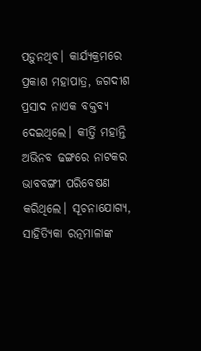ପଡ଼ୁନଥିବ। କାର୍ଯ୍ୟକ୍ରମରେ ପ୍ରକାଶ ମହାପାତ୍ର, ଜଗଦୀଶ ପ୍ରସାଦ ନାଏକ ବକ୍ତବ୍ୟ ଦେଇଥିଲେ। କୀର୍ତ୍ତି ମହାନ୍ତି ଅଭିନବ ଢଙ୍ଗରେ ନାଟକର ଭାବବଙ୍ଗୀ ପରିବେଷଣ କରିଥିଲେ। ସୂଚନାଯୋଗ୍ୟ, ସାହିତ୍ୟିକା ରତ୍ନମାଳାଙ୍କ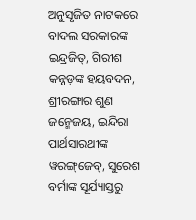ଅନୁସୃଜିତ ନାଟକରେ ବାଦଲ ସରକାରଙ୍କ ଇନ୍ଦ୍ରଜିତ୍‌, ଗିରୀଶ କନ୍ନଡ଼ଙ୍କ ହୟବଦନ, ଶ୍ରୀରଙ୍ଗାର ଶୁଣ ଜନ୍ମେଜୟ, ଇନ୍ଦିରା ପାର୍ଥସାରଥୀଙ୍କ ୱରଙ୍ଗ୍‌ଜେବ୍‌, ସୁରେଶ ବର୍ମାଙ୍କ ସୂର୍ଯ୍ୟାସ୍ତରୁ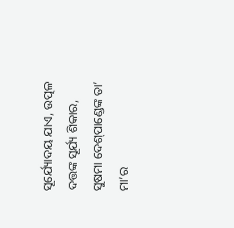ସୂର୍ଯ୍ୟୋଦୟ ଯାଏ, ଉତ୍ପଳ ଦତ୍ତଙ୍କ ସୂର୍ଯ୍ୟ ଶିକାର, ସୁଷମା ଦେଶ୍‌ପାଣ୍ଡେଙ୍କ ତା’ ମା’ର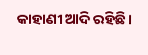କାହାଣୀ ଆଦି ରହିଛି।